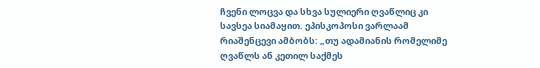ჩვენი ლოცვა და სხვა სულიერი ღვაწლიც კი სავსეა სიამაყით. ეპისკოპოსი ვარლაამ რიაშენცევი ამბობს: „თუ ადამიანის რომელიმე ღვაწლს ან კეთილ საქმეს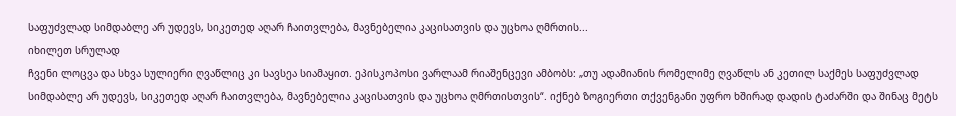საფუძვლად სიმდაბლე არ უდევს, სიკეთედ აღარ ჩაითვლება, მავნებელია კაცისათვის და უცხოა ღმრთის...
იხილეთ სრულად
ჩვენი ლოცვა და სხვა სულიერი ღვაწლიც კი სავსეა სიამაყით. ეპისკოპოსი ვარლაამ რიაშენცევი ამბობს: „თუ ადამიანის რომელიმე ღვაწლს ან კეთილ საქმეს საფუძვლად სიმდაბლე არ უდევს, სიკეთედ აღარ ჩაითვლება, მავნებელია კაცისათვის და უცხოა ღმრთისთვის“. იქნებ ზოგიერთი თქვენგანი უფრო ხშირად დადის ტაძარში და შინაც მეტს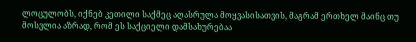ლოცულობს, იქნებ კეთილი საქმეც აღასრულა მოყვასისათვის, მაგრამ ერთხელ მაინც თუ მოსვლია აზრად, რომ ეს საქციელი დამსახურებაა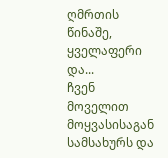ღმრთის წინაშე, ყველაფერი და...
ჩვენ მოველით მოყვასისაგან სამსახურს და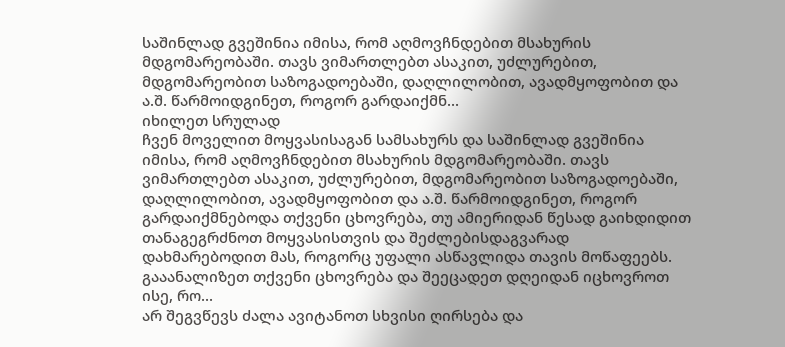საშინლად გვეშინია იმისა, რომ აღმოვჩნდებით მსახურის მდგომარეობაში. თავს ვიმართლებთ ასაკით, უძლურებით, მდგომარეობით საზოგადოებაში, დაღლილობით, ავადმყოფობით და ა.შ. წარმოიდგინეთ, როგორ გარდაიქმნ...
იხილეთ სრულად
ჩვენ მოველით მოყვასისაგან სამსახურს და საშინლად გვეშინია იმისა, რომ აღმოვჩნდებით მსახურის მდგომარეობაში. თავს ვიმართლებთ ასაკით, უძლურებით, მდგომარეობით საზოგადოებაში, დაღლილობით, ავადმყოფობით და ა.შ. წარმოიდგინეთ, როგორ გარდაიქმნებოდა თქვენი ცხოვრება, თუ ამიერიდან წესად გაიხდიდით თანაგეგრძნოთ მოყვასისთვის და შეძლებისდაგვარად დახმარებოდით მას, როგორც უფალი ასწავლიდა თავის მოწაფეებს. გააანალიზეთ თქვენი ცხოვრება და შეეცადეთ დღეიდან იცხოვროთ ისე, რო...
არ შეგვწევს ძალა ავიტანოთ სხვისი ღირსება და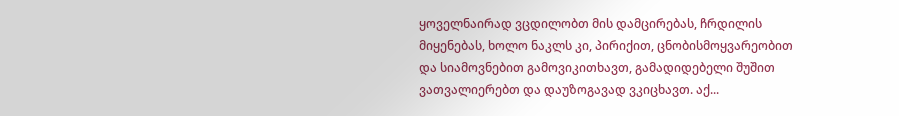ყოველნაირად ვცდილობთ მის დამცირებას, ჩრდილის მიყენებას, ხოლო ნაკლს კი, პირიქით, ცნობისმოყვარეობით და სიამოვნებით გამოვიკითხავთ, გამადიდებელი შუშით ვათვალიერებთ და დაუზოგავად ვკიცხავთ. აქ...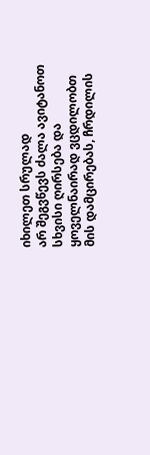იხილეთ სრულად
არ შეგვწევს ძალა ავიტანოთ სხვისი ღირსება და ყოველნაირად ვცდილობთ მის დამცირებას, ჩრდილის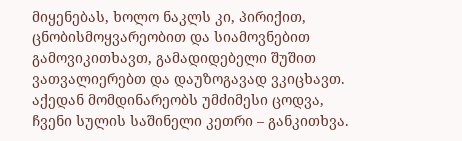მიყენებას, ხოლო ნაკლს კი, პირიქით, ცნობისმოყვარეობით და სიამოვნებით გამოვიკითხავთ, გამადიდებელი შუშით ვათვალიერებთ და დაუზოგავად ვკიცხავთ. აქედან მომდინარეობს უმძიმესი ცოდვა, ჩვენი სულის საშინელი კეთრი – განკითხვა.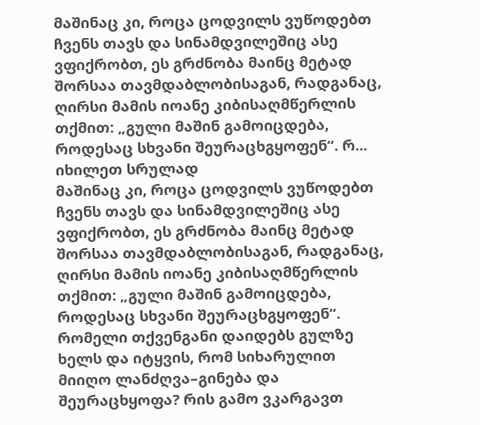მაშინაც კი, როცა ცოდვილს ვუწოდებთ ჩვენს თავს და სინამდვილეშიც ასე ვფიქრობთ, ეს გრძნობა მაინც მეტად შორსაა თავმდაბლობისაგან, რადგანაც, ღირსი მამის იოანე კიბისაღმწერლის თქმით: „გული მაშინ გამოიცდება, როდესაც სხვანი შეურაცხგყოფენ“. რ...
იხილეთ სრულად
მაშინაც კი, როცა ცოდვილს ვუწოდებთ ჩვენს თავს და სინამდვილეშიც ასე ვფიქრობთ, ეს გრძნობა მაინც მეტად შორსაა თავმდაბლობისაგან, რადგანაც, ღირსი მამის იოანე კიბისაღმწერლის თქმით: „გული მაშინ გამოიცდება, როდესაც სხვანი შეურაცხგყოფენ“. რომელი თქვენგანი დაიდებს გულზე ხელს და იტყვის, რომ სიხარულით მიიღო ლანძღვა–გინება და შეურაცხყოფა? რის გამო ვკარგავთ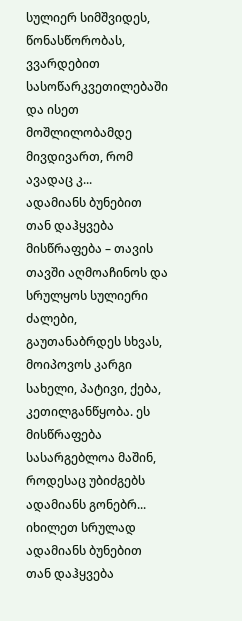სულიერ სიმშვიდეს, წონასწორობას, ვვარდებით სასოწარკვეთილებაში და ისეთ მოშლილობამდე მივდივართ, რომ ავადაც კ...
ადამიანს ბუნებით თან დაჰყვება მისწრაფება – თავის თავში აღმოაჩინოს და სრულყოს სულიერი ძალები, გაუთანაბრდეს სხვას, მოიპოვოს კარგი სახელი, პატივი, ქება, კეთილგანწყობა. ეს მისწრაფება სასარგებლოა მაშინ, როდესაც უბიძგებს ადამიანს გონებრ...
იხილეთ სრულად
ადამიანს ბუნებით თან დაჰყვება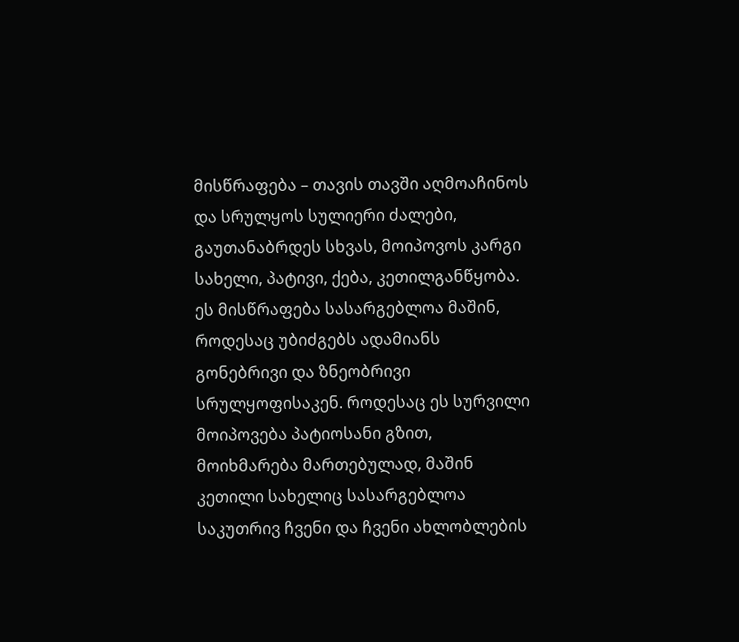მისწრაფება – თავის თავში აღმოაჩინოს და სრულყოს სულიერი ძალები, გაუთანაბრდეს სხვას, მოიპოვოს კარგი სახელი, პატივი, ქება, კეთილგანწყობა. ეს მისწრაფება სასარგებლოა მაშინ, როდესაც უბიძგებს ადამიანს გონებრივი და ზნეობრივი სრულყოფისაკენ. როდესაც ეს სურვილი მოიპოვება პატიოსანი გზით, მოიხმარება მართებულად, მაშინ კეთილი სახელიც სასარგებლოა საკუთრივ ჩვენი და ჩვენი ახლობლების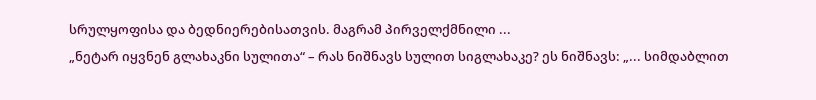სრულყოფისა და ბედნიერებისათვის. მაგრამ პირველქმნილი ...
„ნეტარ იყვნენ გლახაკნი სულითა“ – რას ნიშნავს სულით სიგლახაკე? ეს ნიშნავს: „... სიმდაბლით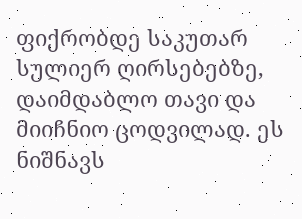ფიქრობდე საკუთარ სულიერ ღირსებებზე, დაიმდაბლო თავი და მიიჩნიო ცოდვილად. ეს ნიშნავს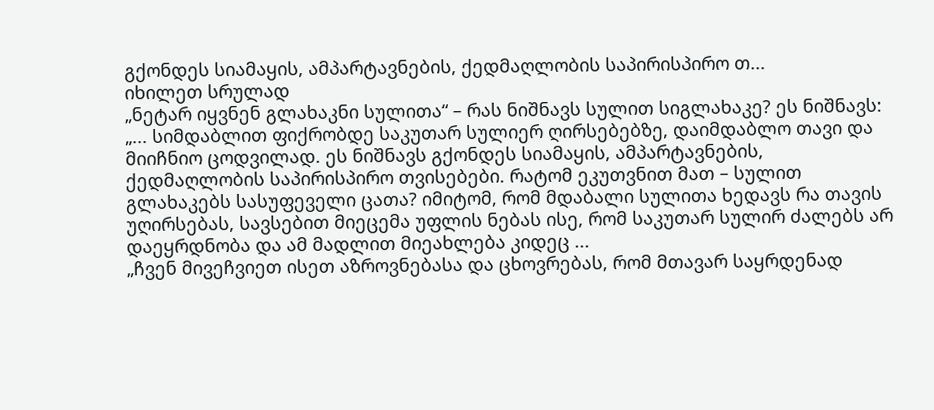გქონდეს სიამაყის, ამპარტავნების, ქედმაღლობის საპირისპირო თ...
იხილეთ სრულად
„ნეტარ იყვნენ გლახაკნი სულითა“ – რას ნიშნავს სულით სიგლახაკე? ეს ნიშნავს: „... სიმდაბლით ფიქრობდე საკუთარ სულიერ ღირსებებზე, დაიმდაბლო თავი და მიიჩნიო ცოდვილად. ეს ნიშნავს გქონდეს სიამაყის, ამპარტავნების, ქედმაღლობის საპირისპირო თვისებები. რატომ ეკუთვნით მათ – სულით გლახაკებს სასუფეველი ცათა? იმიტომ, რომ მდაბალი სულითა ხედავს რა თავის უღირსებას, სავსებით მიეცემა უფლის ნებას ისე, რომ საკუთარ სულირ ძალებს არ დაეყრდნობა და ამ მადლით მიეახლება კიდეც ...
„ჩვენ მივეჩვიეთ ისეთ აზროვნებასა და ცხოვრებას, რომ მთავარ საყრდენად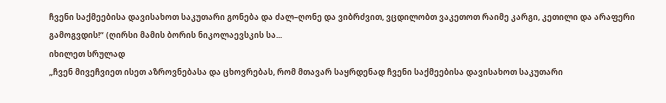ჩვენი საქმეებისა დავისახოთ საკუთარი გონება და ძალ–ღონე და ვიბრძვით, ვცდილობთ ვაკეთოთ რაიმე კარგი, კეთილი და არაფერი გამოგვდის!“ (ღირსი მამის ბორის ნიკოლაევსკის სა...
იხილეთ სრულად
„ჩვენ მივეჩვიეთ ისეთ აზროვნებასა და ცხოვრებას, რომ მთავარ საყრდენად ჩვენი საქმეებისა დავისახოთ საკუთარი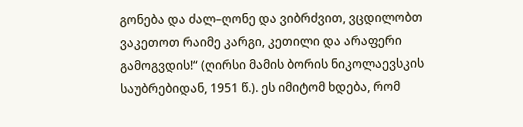გონება და ძალ–ღონე და ვიბრძვით, ვცდილობთ ვაკეთოთ რაიმე კარგი, კეთილი და არაფერი გამოგვდის!“ (ღირსი მამის ბორის ნიკოლაევსკის საუბრებიდან, 1951 წ.). ეს იმიტომ ხდება, რომ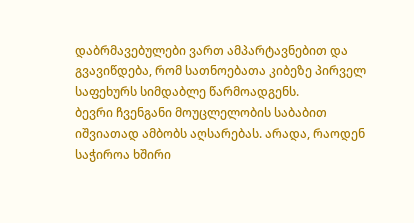დაბრმავებულები ვართ ამპარტავნებით და გვავიწდება, რომ სათნოებათა კიბეზე პირველ საფეხურს სიმდაბლე წარმოადგენს.
ბევრი ჩვენგანი მოუცლელობის საბაბით იშვიათად ამბობს აღსარებას. არადა, რაოდენ საჭიროა ხშირი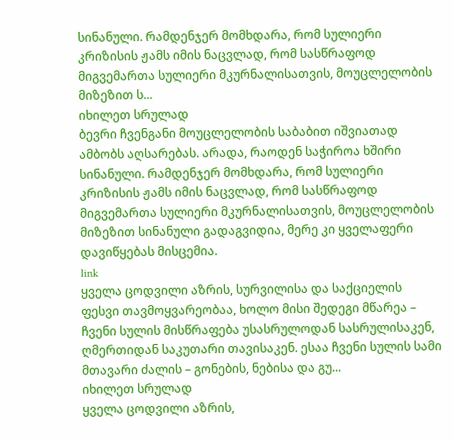სინანული. რამდენჯერ მომხდარა, რომ სულიერი კრიზისის ჟამს იმის ნაცვლად, რომ სასწრაფოდ მიგვემართა სულიერი მკურნალისათვის, მოუცლელობის მიზეზით ს...
იხილეთ სრულად
ბევრი ჩვენგანი მოუცლელობის საბაბით იშვიათად ამბობს აღსარებას. არადა, რაოდენ საჭიროა ხშირი სინანული. რამდენჯერ მომხდარა, რომ სულიერი კრიზისის ჟამს იმის ნაცვლად, რომ სასწრაფოდ მიგვემართა სულიერი მკურნალისათვის, მოუცლელობის მიზეზით სინანული გადაგვიდია, მერე კი ყველაფერი დავიწყებას მისცემია.
link
ყველა ცოდვილი აზრის, სურვილისა და საქციელის ფესვი თავმოყვარეობაა, ხოლო მისი შედეგი მწარეა – ჩვენი სულის მისწრაფება უსასრულოდან სასრულისაკენ, ღმერთიდან საკუთარი თავისაკენ. ესაა ჩვენი სულის სამი მთავარი ძალის – გონების, ნებისა და გუ...
იხილეთ სრულად
ყველა ცოდვილი აზრის,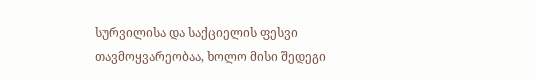სურვილისა და საქციელის ფესვი თავმოყვარეობაა, ხოლო მისი შედეგი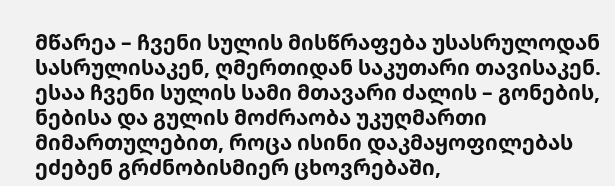მწარეა – ჩვენი სულის მისწრაფება უსასრულოდან სასრულისაკენ, ღმერთიდან საკუთარი თავისაკენ. ესაა ჩვენი სულის სამი მთავარი ძალის – გონების, ნებისა და გულის მოძრაობა უკუღმართი მიმართულებით, როცა ისინი დაკმაყოფილებას ეძებენ გრძნობისმიერ ცხოვრებაში,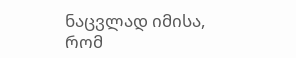ნაცვლად იმისა, რომ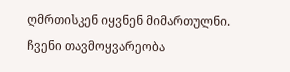ღმრთისკენ იყვნენ მიმართულნი. ჩვენი თავმოყვარეობა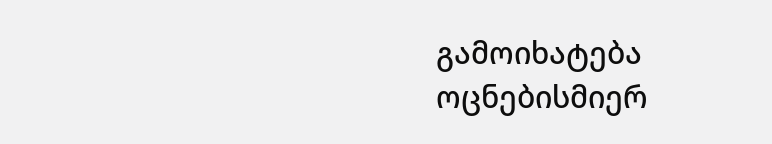გამოიხატება ოცნებისმიერ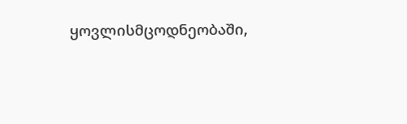ყოვლისმცოდნეობაში,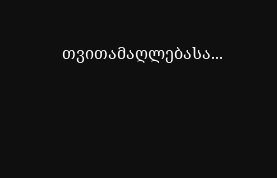თვითამაღლებასა...